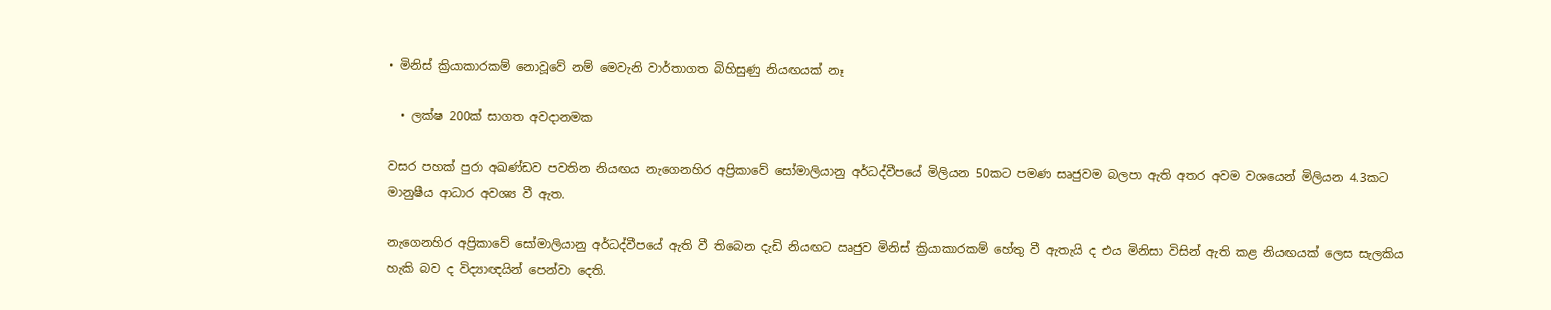• මිනිස් ක්‍රියාකාරකම් නොවූවේ නම් මෙවැනි වාර්තාගත බිහිසුණු නියඟයක් නෑ

  • ලක්ෂ 200ක් සාගත අවදානමක

වසර පහක් පුරා අඛණ්ඩව පවතින නියඟය නැගෙනහිර අප්‍රිකාවේ සෝමාලියානු අර්ධද්වීපයේ මිලියන 50කට පමණ සෘජුවම බලපා ඇති අතර අවම වශයෙන් මිලියන 4.3කට මානුෂීය ආධාර අවශ්‍ය වී ඇත.

නැගෙනහිර අප්‍රිකාවේ සෝමාලියානු අර්ධද්වීපයේ ඇති වී තිබෙන දැඩි නියඟට ඍජුව මිනිස් ක්‍රියාකාරකම් හේතු වී ඇතැයි ද එය මිනිසා විසින් ඇති කළ නියඟයක් ලෙස සැලකිය හැකි බව ද විද්‍යාඥයින් පෙන්වා දෙති.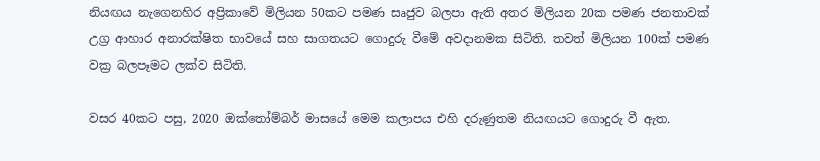නියඟය නැගෙනහිර අප්‍රිකාවේ මිලියන 50කට පමණ සෘජුව බලපා ඇති අතර මිලියන 20ක පමණ ජනතාවක් උග්‍ර ආහාර අනාරක්ෂිත භාවයේ සහ සාගතයට ගොදුරු වීමේ අවදානමක සිටිති. තවත් මිලියන 100ක් පමණ වක්‍ර බලපෑමට ලක්ව සිටිති.

වසර 40කට පසු, 2020 ඔක්තෝම්බර් මාසයේ මෙම කලාපය එහි දරුණුතම නියඟයට ගොදුරු වී ඇත.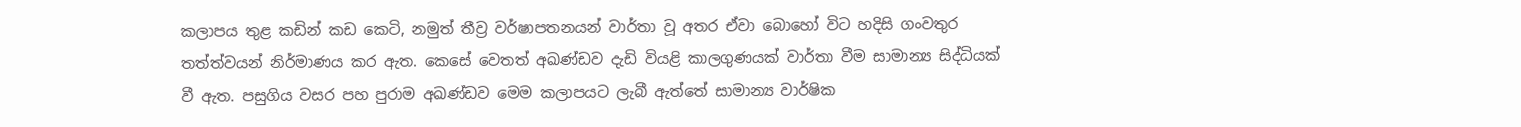කලාපය තුළ කඩින් කඩ කෙටි, නමුත් තීව්‍ර වර්ෂාපතනයන් වාර්තා වූ අතර ඒවා බොහෝ විට හදිසි ගංවතුර තත්ත්වයන් නිර්මාණය කර ඇත. කෙසේ වෙතත් අඛණ්ඩව දැඩි වියළි කාලගුණයක් වාර්තා වීම සාමාන්‍ය සිද්ධියක් වී ඇත. පසුගිය වසර පහ පුරාම අඛණ්ඩව මෙම කලාපයට ලැබී ඇත්තේ සාමාන්‍ය වාර්ෂික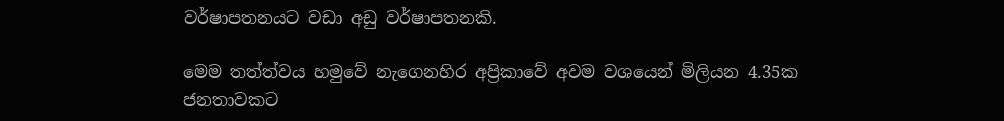වර්ෂාපතනයට වඩා අඩු වර්ෂාපතනකි.

මෙම තත්ත්වය හමුවේ නැගෙනහිර අප්‍රිකාවේ අවම වශයෙන් මිලියන 4.35ක ජනතාවකට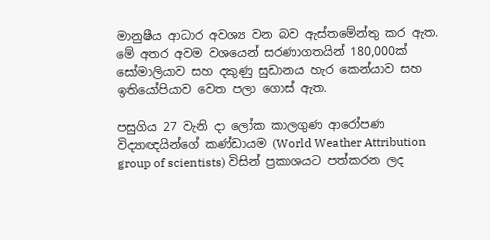මානුෂීය ආධාර අවශ්‍ය වන බව ඇස්තමේන්තු කර ඇත. මේ අතර අවම වශයෙන් සරණාගතයින් 180,000ක් සෝමාලියාව සහ දකුණු සුඩානය හැර කෙන්යාව සහ ඉතියෝපියාව වෙත පලා ගොස් ඇත.

පසුගිය 27 වැනි දා ලෝක කාලගුණ ආරෝපණ විද්‍යාඥයින්ගේ කණ්ඩායම (World Weather Attribution group of scientists) විසින් ප්‍රකාශයට පත්කරන ලද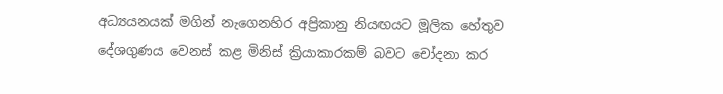අධ්‍යයනයක් මගින් නැගෙනහිර අප්‍රිකානු නියඟයට මූලික හේතුව දේශගුණය වෙනස් කළ මිනිස් ක්‍රියාකාරකම් බවට චෝදනා කර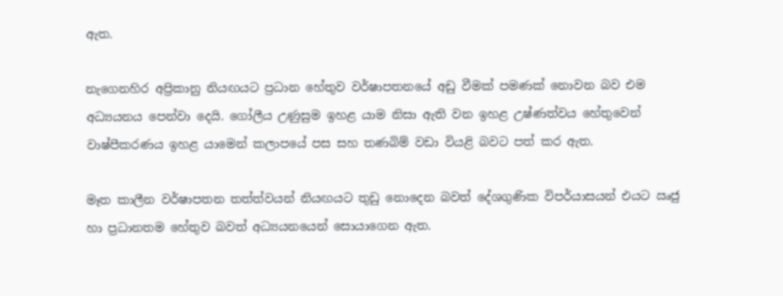ඇත.

නැගෙනහිර අප්‍රිකානු නියඟයට ප්‍රධාන හේතුව වර්ෂාපතනයේ අඩු වීමක් පමණක් නොවන බව එම අධ්‍යයනය පෙන්වා දෙයි. ගෝලීය උණුසුම ඉහළ යාම නිසා ඇති වන ඉහළ උෂ්ණත්වය හේතුවෙන් වාෂ්පීකරණය ඉහළ යාමෙන් කලාපයේ පස සහ තණබිම් වඩා වියළි බවට පත් කර ඇත.

මෑත කාලීන වර්ෂාපතන තත්ත්වයන් නියඟයට තුඩු නොදෙන බවත් දේශගුණික විපර්යාසයන් එයට ඍජු හා ප්‍රධානතම හේතුව බවත් අධ්‍යයනයෙන් සොයාගෙන ඇත.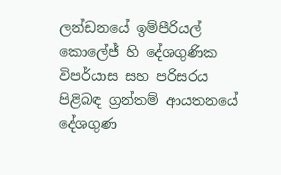ලන්ඩනයේ ඉම්පීරියල් කොලේජ් හි දේශගුණික විපර්යාස සහ පරිසරය පිළිබඳ ග්‍රන්තම් ආයතනයේ දේශගුණ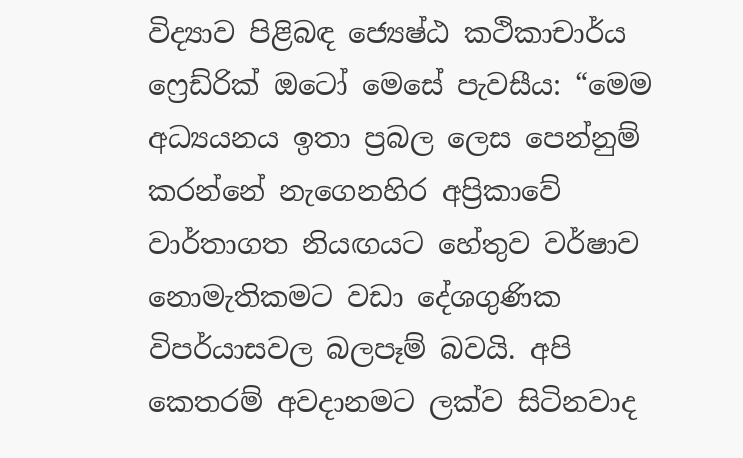විද්‍යාව පිළිබඳ ජ්‍යෙෂ්ඨ කථිකාචාර්ය ෆ්‍රෙඩ්රික් ඔටෝ මෙසේ පැවසීය: “මෙම අධ්‍යයනය ඉතා ප්‍රබල ලෙස පෙන්නුම් කරන්නේ නැගෙනහිර අප්‍රිකාවේ වාර්තාගත නියඟයට හේතුව වර්ෂාව නොමැතිකමට වඩා දේශගුණික විපර්යාසවල බලපෑම් බවයි. අපි කෙතරම් අවදානමට ලක්ව සිටිනවාද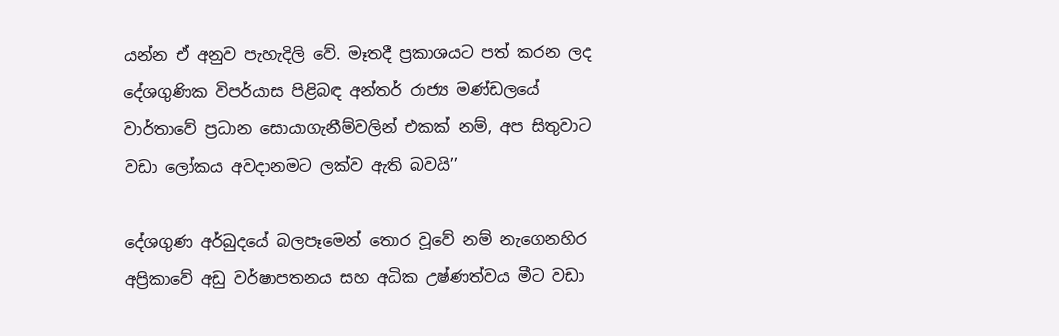යන්න ඒ අනුව පැහැදිලි වේ. මෑතදී ප්‍රකාශයට පත් කරන ලද දේශගුණික විපර්යාස පිළිබඳ අන්තර් රාජ්‍ය මණ්ඩලයේ වාර්තාවේ ප්‍රධාන සොයාගැනීම්වලින් එකක් නම්, අප සිතුවාට වඩා ලෝකය අවදානමට ලක්ව ඇති බවයි’’

දේශගුණ අර්බුදයේ බලපෑමෙන් තොර වූවේ නම් නැගෙනහිර අප්‍රිකාවේ අඩු වර්ෂාපතනය සහ අධික උෂ්ණත්වය මීට වඩා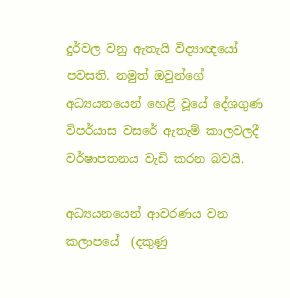දුර්වල වනු ඇතැයි විද්‍යාඥයෝ පවසති. නමුත් ඔවුන්ගේ අධ්‍යයනයෙන් හෙළි වූයේ දේශගුණ විපර්යාස වසරේ ඇතැම් කාලවලදී වර්ෂාපතනය වැඩි කරන බවයි.

අධ්‍යයනයෙන් ආවරණය වන කලාපයේ  (දකුණු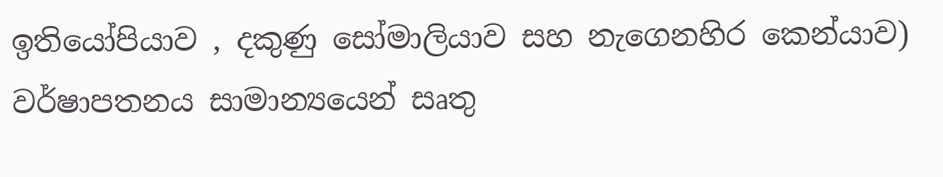ඉතියෝපියාව , දකුණු සෝමාලියාව සහ නැගෙනහිර කෙන්යාව) වර්ෂාපතනය සාමාන්‍යයෙන් සෘතු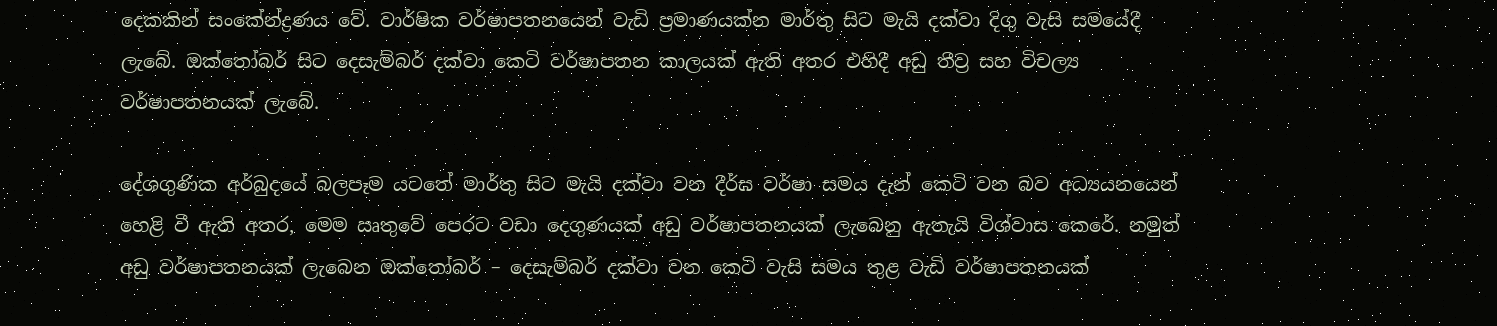දෙකකින් සංකේන්ද්‍රණය වේ. වාර්ෂික වර්ෂාපතනයෙන් වැඩි ප්‍රමාණයක්න මාර්තු සිට මැයි දක්වා දිගු වැසි සමයේදී ලැබේ. ඔක්තෝබර් සිට දෙසැම්බර් දක්වා කෙටි වර්ෂාපතන කාලයක් ඇති අතර එහිදී අඩු තීව්‍ර සහ විචල්‍ය වර්ෂාපතනයක් ලැබේ.

දේශගුණික අර්බුදයේ බලපෑම යටතේ මාර්තු සිට මැයි දක්වා වන දීර්ඝ වර්ෂා සමය දැන් කෙටි වන බව අධ්‍යයනයෙන් හෙළි වී ඇති අතර, මෙම ඍතුවේ පෙරට වඩා දෙගුණයක් අඩු වර්ෂාපතනයක් ලැබෙනු ඇතැයි විශ්වාස කෙරේ. නමුත් අඩු වර්ෂාපතනයක් ලැබෙන ඔක්තෝබර් – දෙසැම්බර් දක්වා වන කෙටි වැසි සමය තුළ වැඩි වර්ෂාපතනයක්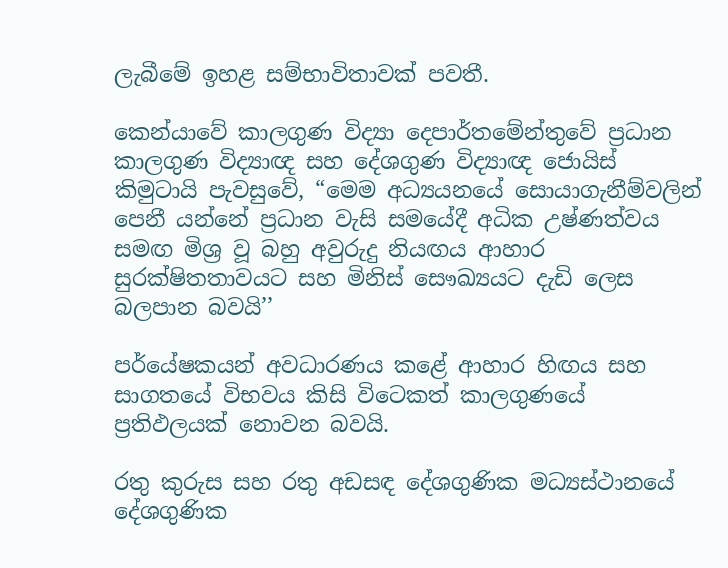ලැබීමේ ඉහළ සම්භාවිතාවක් පවතී.

කෙන්යාවේ කාලගුණ විද්‍යා දෙපාර්තමේන්තුවේ ප්‍රධාන කාලගුණ විද්‍යාඥ සහ දේශගුණ විද්‍යාඥ ජොයිස් කිමුටායි පැවසුවේ, “මෙම අධ්‍යයනයේ සොයාගැනීම්වලින් පෙනී යන්නේ ප්‍රධාන වැසි සමයේදී අධික උෂ්ණත්වය සමඟ මිශ්‍ර වූ බහු අවුරුදු නියඟය ආහාර සුරක්ෂිතතාවයට සහ මිනිස් සෞඛ්‍යයට දැඩි ලෙස බලපාන බවයි’’

පර්යේෂකයන් අවධාරණය කළේ ආහාර හිඟය සහ සාගතයේ විභවය කිසි විටෙකත් කාලගුණයේ ප්‍රතිඵලයක් නොවන බවයි.

රතු කුරුස සහ රතු අඩසඳ දේශගුණික මධ්‍යස්ථානයේ දේශගුණික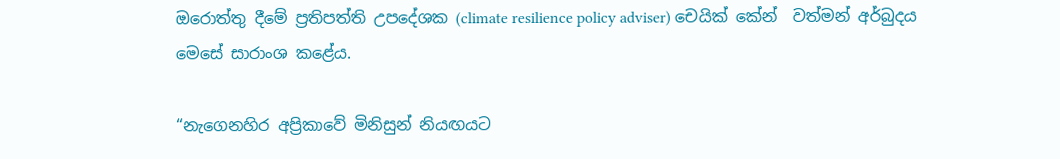ඔරොත්තු දීමේ ප්‍රතිපත්ති උපදේශක (climate resilience policy adviser) චෙයික් කේන්  වත්මන් අර්බුදය මෙසේ සාරාංශ කළේය.

“නැගෙනහිර අප්‍රිකාවේ මිනිසුන් නියඟයට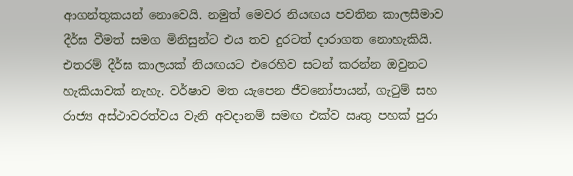ආගන්තුකයන් නොවෙයි. නමුත් මෙවර නියඟය පවතින කාලසීමාව දීර්ඝ වීමත් සමග මිනිසුන්ට එය තව දුරටත් දාරාගත නොහැකියි. එතරම් දීර්ඝ කාලයක් නියඟයට එරෙහිව සටන් කරන්න ඔවුනට හැකියාවක් නැහැ. වර්ෂාව මත යැපෙන ජීවනෝපායන්, ගැටුම් සහ රාජ්‍ය අස්ථාවරත්වය වැනි අවදානම් සමඟ එක්ව ඍතු පහක් පුරා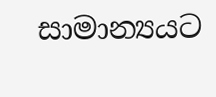සාමාන්‍යයට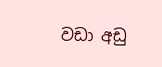වඩා අඩු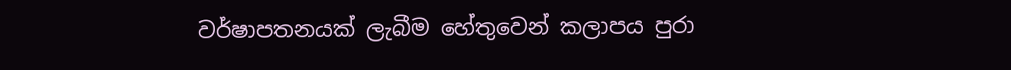වර්ෂාපතනයක් ලැබීම හේතුවෙන් කලාපය පුරා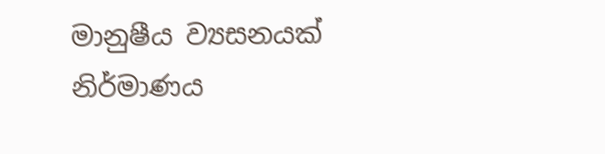මානුෂීය ව්‍යසනයක් නිර්මාණය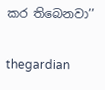කර තිබෙනවා’’

thegardian